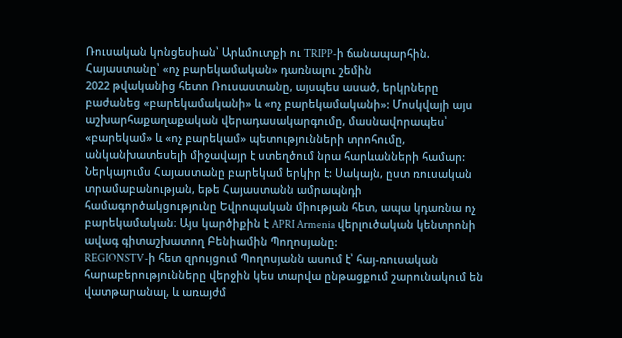Ռուսական կոնցեսիան՝ Արևմուտքի ու TRIPP-ի ճանապարհին. Հայաստանը՝ «ոչ բարեկամական» դառնալու շեմին
2022 թվականից հետո Ռուսաստանը, այսպես ասած, երկրները բաժանեց «բարեկամականի» և «ոչ բարեկամականի»: Մոսկվայի այս աշխարհաքաղաքական վերադասակարգումը, մասնավորապես՝ «բարեկամ» և «ոչ բարեկամ» պետությունների տրոհումը, անկանխատեսելի միջավայր է ստեղծում նրա հարևանների համար: Ներկայումս Հայաստանը բարեկամ երկիր է: Սակայն, ըստ ռուսական տրամաբանության, եթե Հայաստանն ամրապնդի համագործակցությունը Եվրոպական միության հետ, ապա կդառնա ոչ բարեկամական։ Այս կարծիքին է APRI Armenia վերլուծական կենտրոնի ավագ գիտաշխատող Բենիամին Պողոսյանը:
REGIONSTV-ի հետ զրույցում Պողոսյանն ասում է՝ հայ-ռուսական հարաբերությունները վերջին կես տարվա ընթացքում շարունակում են վատթարանալ, և առայժմ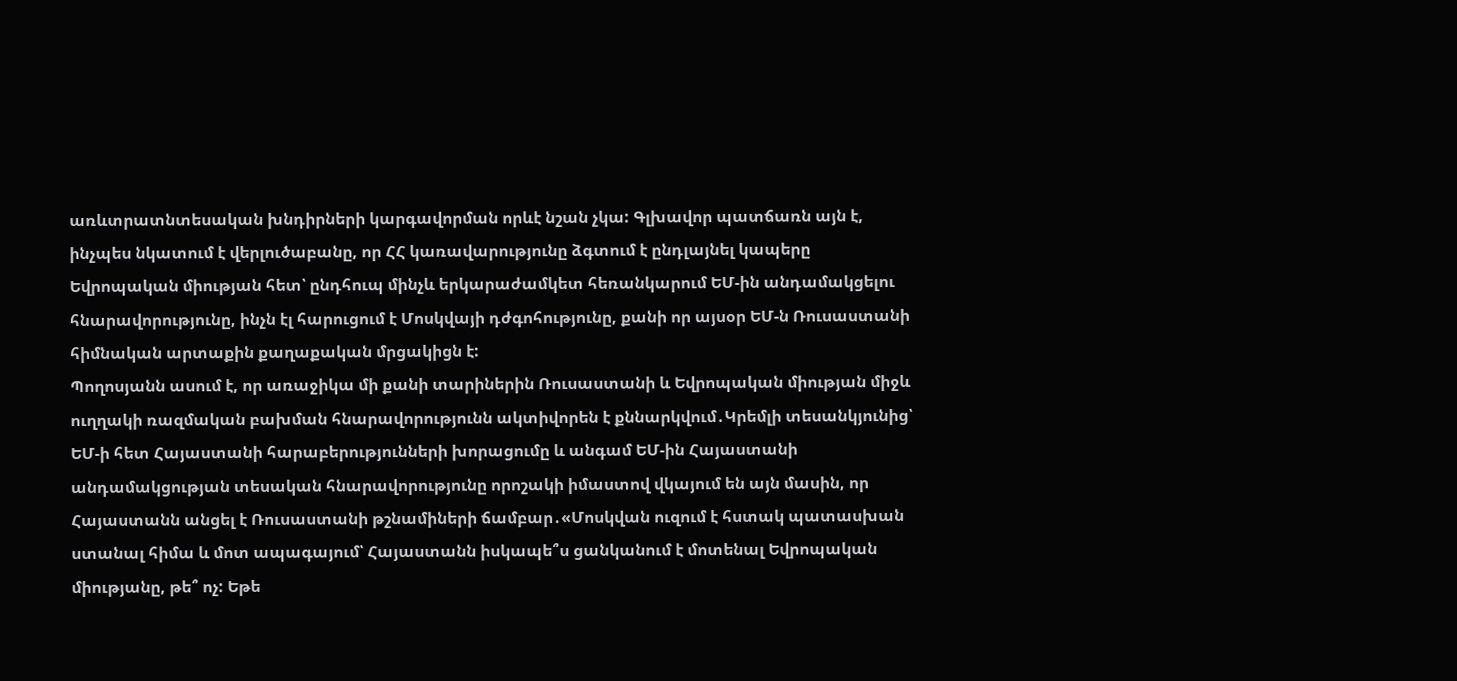առևտրատնտեսական խնդիրների կարգավորման որևէ նշան չկա: Գլխավոր պատճառն այն է, ինչպես նկատում է վերլուծաբանը, որ ՀՀ կառավարությունը ձգտում է ընդլայնել կապերը Եվրոպական միության հետ՝ ընդհուպ մինչև երկարաժամկետ հեռանկարում ԵՄ-ին անդամակցելու հնարավորությունը, ինչն էլ հարուցում է Մոսկվայի դժգոհությունը, քանի որ այսօր ԵՄ-ն Ռուսաստանի հիմնական արտաքին քաղաքական մրցակիցն է:
Պողոսյանն ասում է, որ առաջիկա մի քանի տարիներին Ռուսաստանի և Եվրոպական միության միջև ուղղակի ռազմական բախման հնարավորությունն ակտիվորեն է քննարկվում․Կրեմլի տեսանկյունից՝ ԵՄ-ի հետ Հայաստանի հարաբերությունների խորացումը և անգամ ԵՄ-ին Հայաստանի անդամակցության տեսական հնարավորությունը որոշակի իմաստով վկայում են այն մասին, որ Հայաստանն անցել է Ռուսաստանի թշնամիների ճամբար․«Մոսկվան ուզում է հստակ պատասխան ստանալ հիմա և մոտ ապագայում՝ Հայաստանն իսկապե՞ս ցանկանում է մոտենալ Եվրոպական միությանը, թե՞ ոչ: Եթե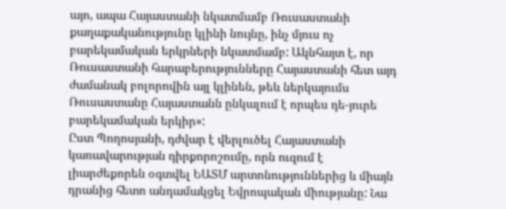այո, ապա Հայաստանի նկատմամբ Ռուսաստանի քաղաքականությունը կլինի նույնը, ինչ մյուս ոչ բարեկամական երկրների նկատմամբ: Ակնհայտ է, որ Ռուսաստանի հարաբերությունները Հայաստանի հետ այդ ժամանակ բոլորովին այլ կլինեն, թեև ներկայումս Ռուսաստանը Հայաստանն ընկալում է որպես դե-յուրե բարեկամական երկիր»:
Ըստ Պողոսյանի, դժվար է վերլուծել Հայաստանի կառավարության դիրքորոշումը, որն ուզում է լիարժեքորեն օգտվել ԵԱՏՄ արտոնություններից և միայն դրանից հետո անդամակցել Եվրոպական միությանը: Նա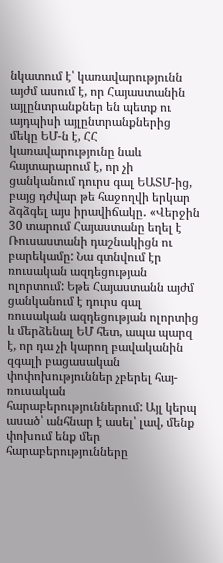նկատում է՝ կառավարությունն այժմ ասում է, որ Հայաստանին այլընտրանքներ են պետք ու այդպիսի այլընտրանքներից մեկը ԵՄ-ն է, ՀՀ կառավարությունը նաև հայտարարում է, որ չի ցանկանում դուրս գալ ԵԱՏՄ-ից, բայց դժվար թե հաջողվի երկար ձգձգել այս իրավիճակը․ «Վերջին 30 տարում Հայաստանը եղել է Ռուսաստանի դաշնակիցն ու բարեկամը: Նա գտնվում էր ռուսական ազդեցության ոլորտում: Եթե Հայաստանն այժմ ցանկանում է դուրս գալ ռուսական ազդեցության ոլորտից և մերձենալ ԵՄ հետ, ապա պարզ է, որ դա չի կարող բավականին զգալի բացասական փոփոխություններ չբերել հայ-ռուսական հարաբերություններում: Այլ կերպ ասած՝ անհնար է ասել՝ լավ, մենք փոխում ենք մեր հարաբերությունները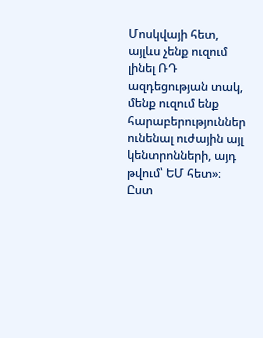Մոսկվայի հետ, այլևս չենք ուզում լինել ՌԴ ազդեցության տակ, մենք ուզում ենք հարաբերություններ ունենալ ուժային այլ կենտրոնների, այդ թվում՝ ԵՄ հետ»։
Ըստ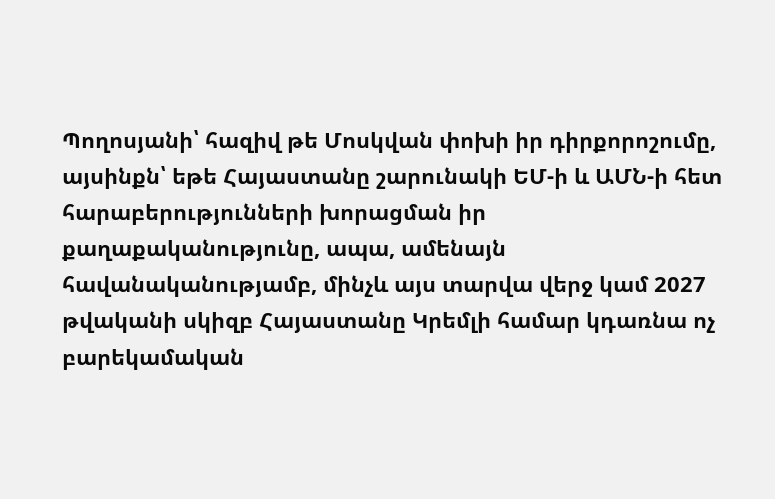Պողոսյանի՝ հազիվ թե Մոսկվան փոխի իր դիրքորոշումը, այսինքն՝ եթե Հայաստանը շարունակի ԵՄ-ի և ԱՄՆ-ի հետ հարաբերությունների խորացման իր քաղաքականությունը, ապա, ամենայն հավանականությամբ, մինչև այս տարվա վերջ կամ 2027 թվականի սկիզբ Հայաստանը Կրեմլի համար կդառնա ոչ բարեկամական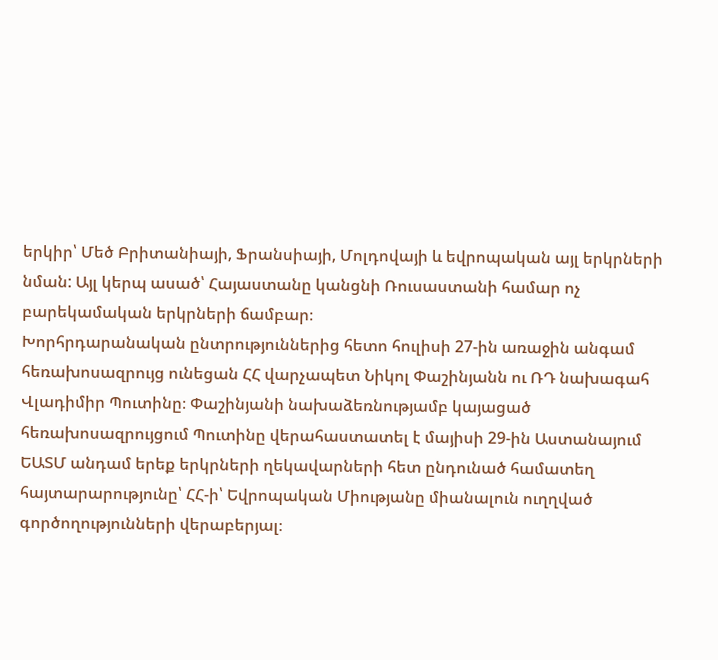երկիր՝ Մեծ Բրիտանիայի, Ֆրանսիայի, Մոլդովայի և եվրոպական այլ երկրների նման: Այլ կերպ ասած՝ Հայաստանը կանցնի Ռուսաստանի համար ոչ բարեկամական երկրների ճամբար։
Խորհրդարանական ընտրություններից հետո հուլիսի 27-ին առաջին անգամ հեռախոսազրույց ունեցան ՀՀ վարչապետ Նիկոլ Փաշինյանն ու ՌԴ նախագահ Վլադիմիր Պուտինը։ Փաշինյանի նախաձեռնությամբ կայացած հեռախոսազրույցում Պուտինը վերահաստատել է մայիսի 29-ին Աստանայում ԵԱՏՄ անդամ երեք երկրների ղեկավարների հետ ընդունած համատեղ հայտարարությունը՝ ՀՀ-ի՝ Եվրոպական Միությանը միանալուն ուղղված գործողությունների վերաբերյալ։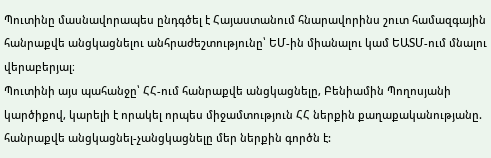Պուտինը մասնավորապես ընդգծել է Հայաստանում հնարավորինս շուտ համազգային հանրաքվե անցկացնելու անհրաժեշտությունը՝ ԵՄ-ին միանալու կամ ԵԱՏՄ-ում մնալու վերաբերյալ։
Պուտինի այս պահանջը՝ ՀՀ-ում հանրաքվե անցկացնելը, Բենիամին Պողոսյանի կարծիքով, կարելի է որակել որպես միջամտություն ՀՀ ներքին քաղաքականությանը. հանրաքվե անցկացնել-չանցկացնելը մեր ներքին գործն է: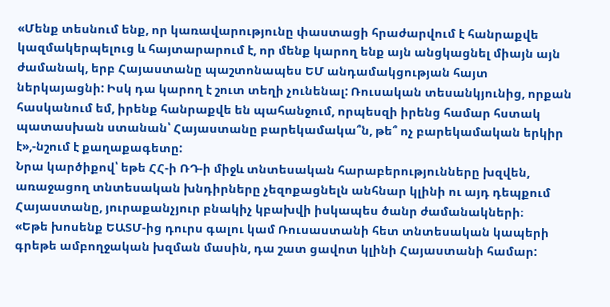«Մենք տեսնում ենք, որ կառավարությունը փաստացի հրաժարվում է հանրաքվե կազմակերպելուց և հայտարարում է, որ մենք կարող ենք այն անցկացնել միայն այն ժամանակ, երբ Հայաստանը պաշտոնապես ԵՄ անդամակցության հայտ ներկայացնի: Իսկ դա կարող է շուտ տեղի չունենալ: Ռուսական տեսանկյունից, որքան հասկանում եմ, իրենք հանրաքվե են պահանջում, որպեսզի իրենց համար հստակ պատասխան ստանան՝ Հայաստանը բարեկամակա՞ն, թե՞ ոչ բարեկամական երկիր է»,-նշում է քաղաքագետը:
Նրա կարծիքով՝ եթե ՀՀ-ի ՌԴ-ի միջև տնտեսական հարաբերությունները խզվեն, առաջացող տնտեսական խնդիրները չեզոքացնելն անհնար կլինի ու այդ դեպքում Հայաստանը, յուրաքանչյուր բնակիչ կբախվի իսկապես ծանր ժամանակների։
«Եթե խոսենք ԵԱՏՄ-ից դուրս գալու կամ Ռուսաստանի հետ տնտեսական կապերի գրեթե ամբողջական խզման մասին, դա շատ ցավոտ կլինի Հայաստանի համար: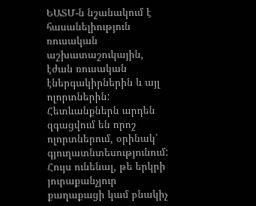ԵԱՏՄ-ն նշանակում է հասանելիություն ռուսական աշխատաշուկային, էժան ռուսական էներգակիրներին և այլ ոլորտներին: Հետևանքներն արդեն զգացվում են որոշ ոլորտներում, օրինակ՝ գյուղատնտեսությունում: Հույս ունենալ, թե երկրի յուրաքանչյուր քաղաքացի կամ բնակիչ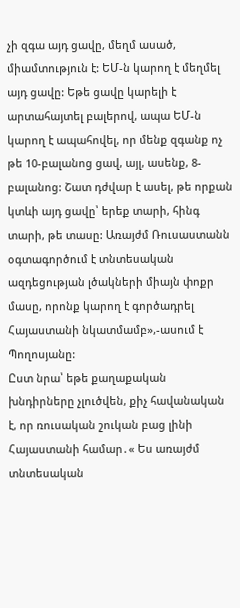չի զգա այդ ցավը, մեղմ ասած, միամտություն է: ԵՄ-ն կարող է մեղմել այդ ցավը: Եթե ցավը կարելի է արտահայտել բալերով, ապա ԵՄ-ն կարող է ապահովել, որ մենք զգանք ոչ թե 10-բալանոց ցավ, այլ, ասենք, 8-բալանոց: Շատ դժվար է ասել, թե որքան կտևի այդ ցավը՝ երեք տարի, հինգ տարի, թե տասը: Առայժմ Ռուսաստանն օգտագործում է տնտեսական ազդեցության լծակների միայն փոքր մասը, որոնք կարող է գործադրել Հայաստանի նկատմամբ»,-ասում է Պողոսյանը:
Ըստ նրա՝ եթե քաղաքական խնդիրները չլուծվեն, քիչ հավանական է, որ ռուսական շուկան բաց լինի Հայաստանի համար․« Ես առայժմ տնտեսական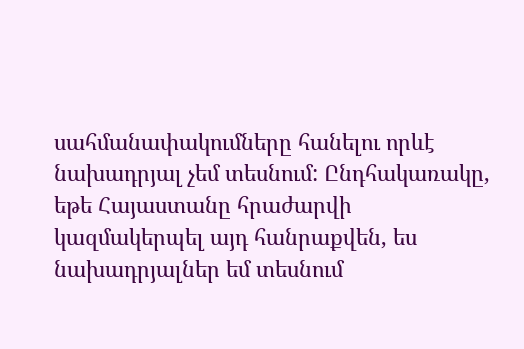սահմանափակումները հանելու որևէ նախադրյալ չեմ տեսնում: Ընդհակառակը, եթե Հայաստանը հրաժարվի կազմակերպել այդ հանրաքվեն, ես նախադրյալներ եմ տեսնում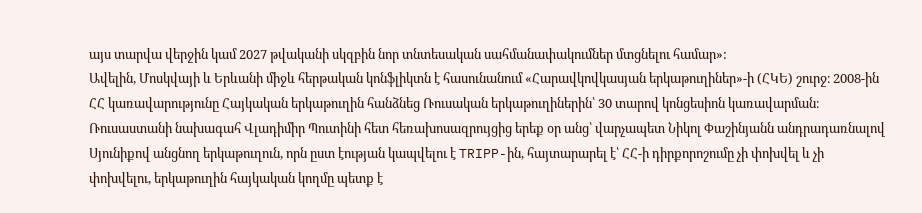այս տարվա վերջին կամ 2027 թվականի սկզբին նոր տնտեսական սահմանափակումներ մտցնելու համար»:
Ավելին, Մոսկվայի և Երևանի միջև հերթական կոնֆլիկտն է հասունանում «Հարավկովկասյան երկաթուղիներ»-ի (ՀԿԵ) շուրջ։ 2008-ին ՀՀ կառավարությունը Հայկական երկաթուղին հանձնեց Ռուսական երկաթուղիներին՝ 30 տարով կոնցեսիոն կառավարման։
Ռուսաստանի նախագահ Վլադիմիր Պուտինի հետ հեռախոսազրույցից երեք օր անց՝ վարչապետ Նիկոլ Փաշինյանն անդրադառնալով Սյունիքով անցնող երկաթուղուն, որն ըստ էության կապվելու է TRIPP-ին, հայտարարել է՝ ՀՀ-ի դիրքորոշումը չի փոխվել և չի փոխվելու, երկաթուղին հայկական կողմը պետք է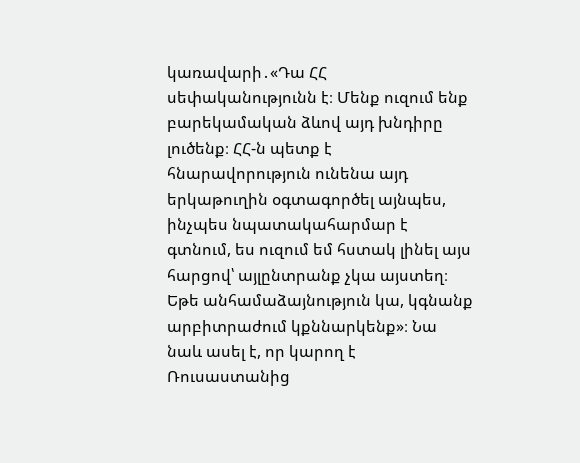կառավարի․«Դա ՀՀ սեփականությունն է։ Մենք ուզում ենք բարեկամական ձևով այդ խնդիրը լուծենք։ ՀՀ-ն պետք է հնարավորություն ունենա այդ երկաթուղին օգտագործել այնպես, ինչպես նպատակահարմար է գտնում, ես ուզում եմ հստակ լինել այս հարցով՝ այլընտրանք չկա այստեղ։ Եթե անհամաձայնություն կա, կգնանք արբիտրաժում կքննարկենք»։ Նա նաև ասել է, որ կարող է Ռուսաստանից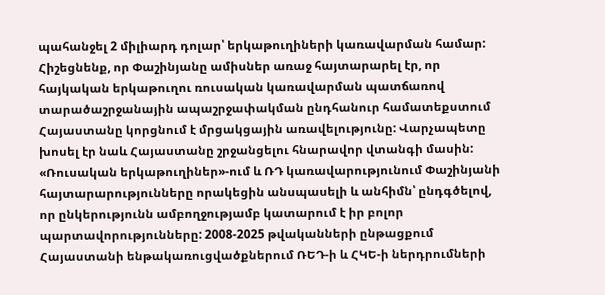պահանջել 2 միլիարդ դոլար՝ երկաթուղիների կառավարման համար:
Հիշեցնենք, որ Փաշինյանը ամիսներ առաջ հայտարարել էր, որ հայկական երկաթուղու ռուսական կառավարման պատճառով տարածաշրջանային ապաշրջափակման ընդհանուր համատեքստում Հայաստանը կորցնում է մրցակցային առավելությունը: Վարչապետը խոսել էր նաև Հայաստանը շրջանցելու հնարավոր վտանգի մասին:
«Ռուսական երկաթուղիներ»-ում և ՌԴ կառավարությունում Փաշինյանի հայտարարությունները որակեցին անսպասելի և անհիմն՝ ընդգծելով, որ ընկերությունն ամբողջությամբ կատարում է իր բոլոր պարտավորությունները: 2008-2025 թվականների ընթացքում Հայաստանի ենթակառուցվածքներում ՌԵԴ-ի և ՀԿԵ-ի ներդրումների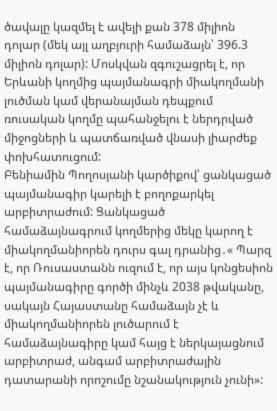ծավալը կազմել է ավելի քան 378 միլիոն դոլար (մեկ այլ աղբյուրի համաձայն՝ 396.3 միլիոն դոլար): Մոսկվան զգուշացրել է, որ Երևանի կողմից պայմանագրի միակողմանի լուծման կամ վերանայման դեպքում ռուսական կողմը պահանջելու է ներդրված միջոցների և պատճառված վնասի լիարժեք փոխհատուցում:
Բենիամին Պողոսյանի կարծիքով՝ ցանկացած պայմանագիր կարելի է բողոքարկել արբիտրաժում: Ցանկացած համաձայնագրում կողմերից մեկը կարող է միակողմանիորեն դուրս գալ դրանից․« Պարզ է, որ Ռուսաստանն ուզում է, որ այս կոնցեսիոն պայմանագիրը գործի մինչև 2038 թվականը, սակայն Հայաստանը համաձայն չէ և միակողմանիորեն լուծարում է համաձայնագիրը կամ հայց է ներկայացնում արբիտրաժ, անգամ արբիտրաժային դատարանի որոշումը նշանակություն չունի»: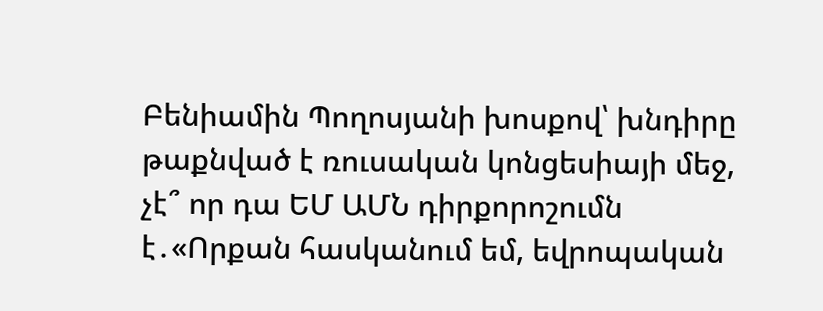Բենիամին Պողոսյանի խոսքով՝ խնդիրը թաքնված է ռուսական կոնցեսիայի մեջ, չէ՞ որ դա ԵՄ ԱՄՆ դիրքորոշումն է․«Որքան հասկանում եմ, եվրոպական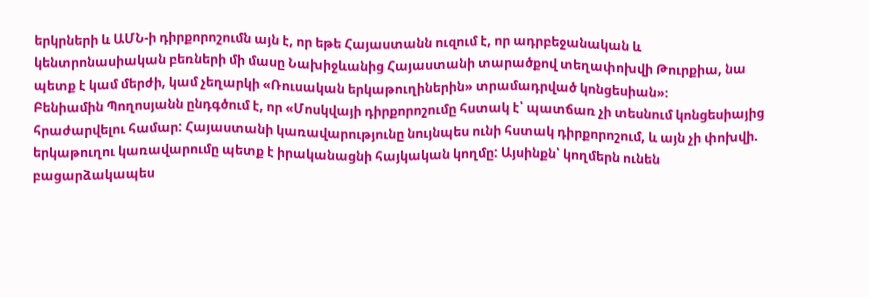երկրների և ԱՄՆ-ի դիրքորոշումն այն է, որ եթե Հայաստանն ուզում է, որ ադրբեջանական և կենտրոնասիական բեռների մի մասը Նախիջևանից Հայաստանի տարածքով տեղափոխվի Թուրքիա, նա պետք է կամ մերժի, կամ չեղարկի «Ռուսական երկաթուղիներին» տրամադրված կոնցեսիան»։
Բենիամին Պողոսյանն ընդգծում է, որ «Մոսկվայի դիրքորոշումը հստակ է՝ պատճառ չի տեսնում կոնցեսիայից հրաժարվելու համար: Հայաստանի կառավարությունը նույնպես ունի հստակ դիրքորոշում, և այն չի փոխվի. երկաթուղու կառավարումը պետք է իրականացնի հայկական կողմը: Այսինքն՝ կողմերն ունեն բացարձակապես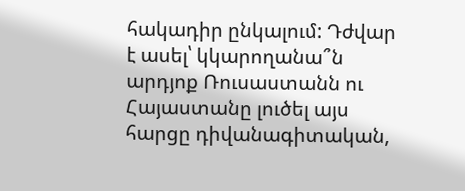հակադիր ընկալում: Դժվար է ասել՝ կկարողանա՞ն արդյոք Ռուսաստանն ու Հայաստանը լուծել այս հարցը դիվանագիտական,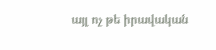այլ ոչ թե իրավական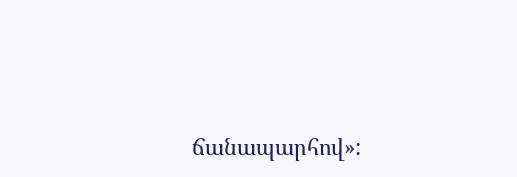ճանապարհով»: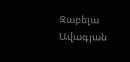Զաբելա Ավագյան